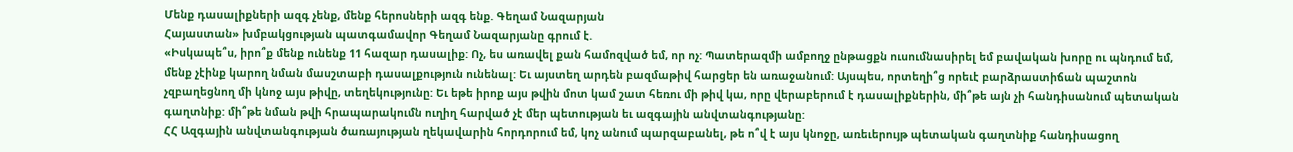Մենք դասալիքների ազգ չենք, մենք հերոսների ազգ ենք. Գեղամ Նազարյան
Հայաստան» խմբակցության պատգամավոր Գեղամ Նազարյանը գրում է.
«Իսկապե՞ս, իրո՞ք մենք ունենք 11 հազար դասալիք: Ոչ, ես առավել քան համոզված եմ, որ ոչ: Պատերազմի ամբողջ ընթացքն ուսումնասիրել եմ բավական խորը ու պնդում եմ, մենք չէինք կարող նման մասշտաբի դասալքություն ունենալ: Եւ այստեղ արդեն բազմաթիվ հարցեր են առաջանում: Այսպես, որտեղի՞ց որեւէ բարձրաստիճան պաշտոն չզբաղեցնող մի կնոջ այս թիվը, տեղեկությունը: Եւ եթե իրոք այս թվին մոտ կամ շատ հեռու մի թիվ կա, որը վերաբերում է դասալիքներին, մի՞թե այն չի հանդիսանում պետական գաղտնիք: մի՞թե նման թվի հրապարակումն ուղիղ հարված չէ մեր պետության եւ ազգային անվտանգությանը:
ՀՀ Ազգային անվտանգության ծառայության ղեկավարին հորդորում եմ, կոչ անում պարզաբանել, թե ո՞վ է այս կնոջը, առեւերույթ պետական գաղտնիք հանդիսացող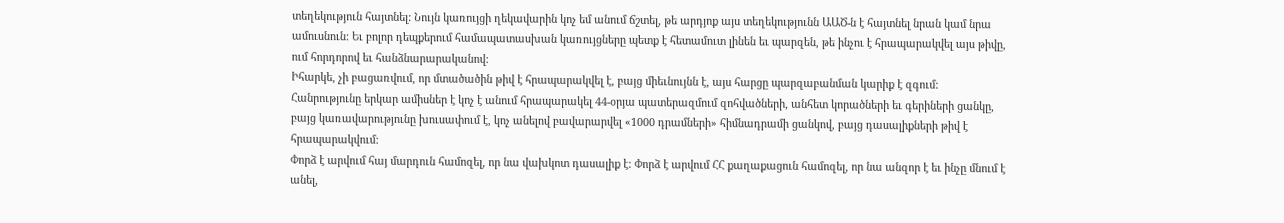տեղեկություն հայտնել: Նույն կառույցի ղեկավարին կոչ եմ անում ճշտել, թե արդյոք այս տեղեկությունն ԱԱԾ-ն է հայտնել նրան կամ նրա ամուսնուն: Եւ բոլոր դեպքերում համապատասխան կառույցները պետք է հետամուտ լինեն եւ պարզեն, թե ինչու է հրապարակվել այս թիվը, ում հորդորով եւ հանձնարարականով:
Իհարկե, չի բացառվում, որ մտածածին թիվ է հրապարակվել է, բայց միեւնույնն է, այս հարցը պարզաբանման կարիք է զգում:
Հանրությունը երկար ամիսներ է կոչ է անում հրապարակել 44-օրյա պատերազմում զոհվածների, անհետ կորածների եւ գերիների ցանկը, բայց կառավարությունը խուսափում է, կոչ անելով բավարարվել «1000 դրամների» հիմնադրամի ցանկով, բայց դասալիքների թիվ է հրապարակվում:
Փորձ է արվում հայ մարդուն համոզել, որ նա վախկոտ դասալիք է: Փորձ է արվում ՀՀ քաղաքացուն համոզել, որ նա անզոր է եւ ինչը մնում է անել,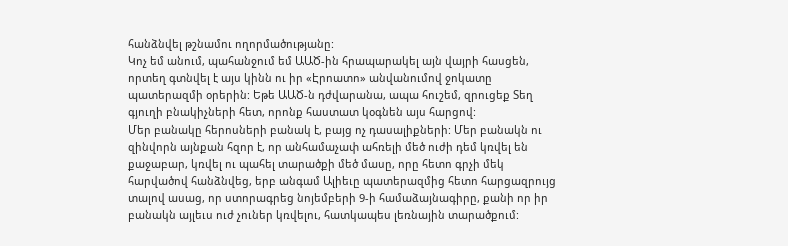հանձնվել թշնամու ողորմածությանը:
Կոչ եմ անում, պահանջում եմ ԱԱԾ-ին հրապարակել այն վայրի հասցեն, որտեղ գտնվել է այս կինն ու իր «Էրոատո» անվանումով ջոկատը պատերազմի օրերին: Եթե ԱԱԾ-ն դժվարանա, ապա հուշեմ, զրուցեք Տեղ գյուղի բնակիչների հետ, որոնք հաստատ կօգնեն այս հարցով:
Մեր բանակը հերոսների բանակ է, բայց ոչ դասալիքների: Մեր բանակն ու զինվորն այնքան հզոր է, որ անհամաչափ ահռելի մեծ ուժի դեմ կռվել են քաջաբար, կռվել ու պահել տարածքի մեծ մասը, որը հետո գրչի մեկ հարվածով հանձնվեց, երբ անգամ Ալիեւը պատերազմից հետո հարցազրույց տալով ասաց, որ ստորագրեց նոյեմբերի 9-ի համաձայնագիրը, քանի որ իր բանակն այլեւս ուժ չուներ կռվելու, հատկապես լեռնային տարածքում: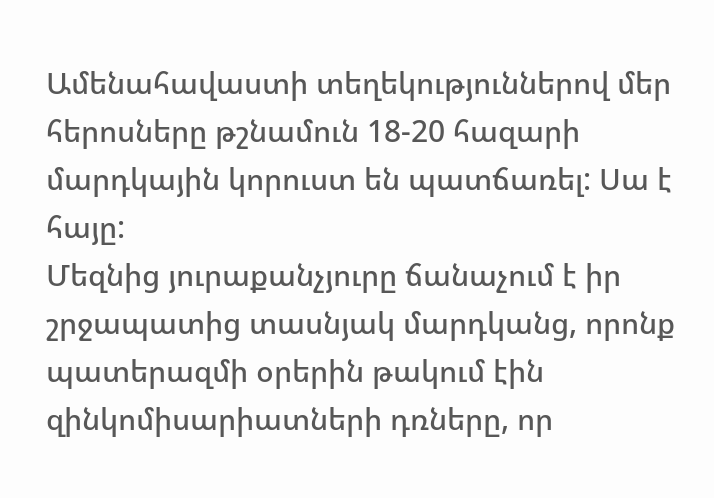Ամենահավաստի տեղեկություններով մեր հերոսները թշնամուն 18-20 հազարի մարդկային կորուստ են պատճառել: Սա է հայը:
Մեզնից յուրաքանչյուրը ճանաչում է իր շրջապատից տասնյակ մարդկանց, որոնք պատերազմի օրերին թակում էին զինկոմիսարիատների դռները, որ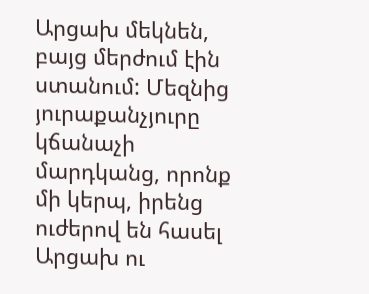Արցախ մեկնեն, բայց մերժում էին ստանում: Մեզնից յուրաքանչյուրը կճանաչի մարդկանց, որոնք մի կերպ, իրենց ուժերով են հասել Արցախ ու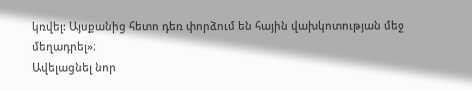կռվել: Այսքանից հետո դեռ փորձում են հային վախկոտության մեջ մեղադրել»։
Ավելացնել նոր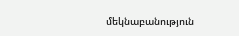մեկնաբանություն